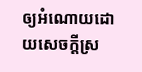ឲ្យអំណោយដោយសេចក្តីស្រ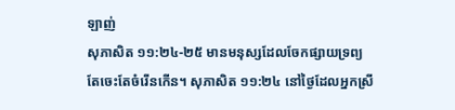ឡាញ់
សុភាសិត ១១:២៤-២៥ មានមនុស្សដែលចែកផ្សាយទ្រព្យ តែចេះតែចំរើនកើន។ សុភាសិត ១១:២៤ នៅថ្ងៃដែលអ្នកស្រី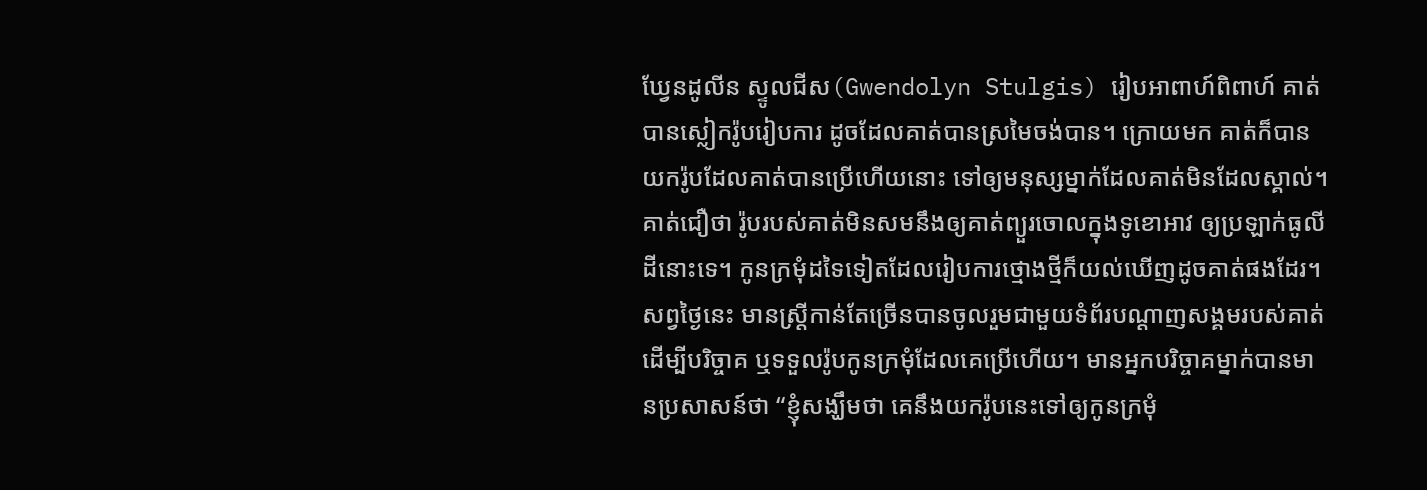ឃ្វែនដូលីន ស្ទូលជីស(Gwendolyn Stulgis) រៀបអាពាហ៍ពិពាហ៍ គាត់បានស្លៀករ៉ូបរៀបការ ដូចដែលគាត់បានស្រមៃចង់បាន។ ក្រោយមក គាត់ក៏បានយករ៉ូបដែលគាត់បានប្រើហើយនោះ ទៅឲ្យមនុស្សម្នាក់ដែលគាត់មិនដែលស្គាល់។ គាត់ជឿថា រ៉ូបរបស់គាត់មិនសមនឹងឲ្យគាត់ព្យួរចោលក្នុងទូខោអាវ ឲ្យប្រឡាក់ធូលីដីនោះទេ។ កូនក្រមុំដទៃទៀតដែលរៀបការថ្មោងថ្មីក៏យល់ឃើញដូចគាត់ផងដែរ។ សព្វថ្ងៃនេះ មានស្ត្រីកាន់តែច្រើនបានចូលរួមជាមួយទំព័របណ្ដាញសង្គមរបស់គាត់ ដើម្បីបរិច្ចាគ ឬទទួលរ៉ូបកូនក្រមុំដែលគេប្រើហើយ។ មានអ្នកបរិច្ចាគម្នាក់បានមានប្រសាសន៍ថា “ខ្ញុំសង្ឃឹមថា គេនឹងយករ៉ូបនេះទៅឲ្យកូនក្រមុំ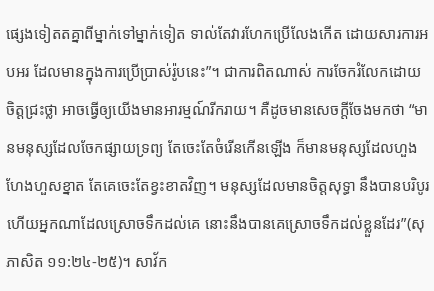ផ្សេងទៀតតគ្នាពីម្នាក់ទៅម្នាក់ទៀត ទាល់តែវារហែកប្រើលែងកើត ដោយសារការអបអរ ដែលមានក្នុងការប្រើប្រាស់រ៉ូបនេះ”។ ជាការពិតណាស់ ការចែករំលែកដោយចិត្តជ្រះថ្លា អាចធ្វើឲ្យយើងមានអារម្មណ៍រីករាយ។ គឺដូចមានសេចក្តីចែងមកថា “មានមនុស្សដែលចែកផ្សាយទ្រព្យ តែចេះតែចំរើនកើនឡើង ក៏មានមនុស្សដែលហួងហែងហួសខ្នាត តែគេចេះតែខ្វះខាតវិញ។ មនុស្សដែលមានចិត្តសុទ្ធា នឹងបានបរិបូរ ហើយអ្នកណាដែលស្រោចទឹកដល់គេ នោះនឹងបានគេស្រោចទឹកដល់ខ្លួនដែរ”(សុភាសិត ១១:២៤-២៥)។ សាវ័ក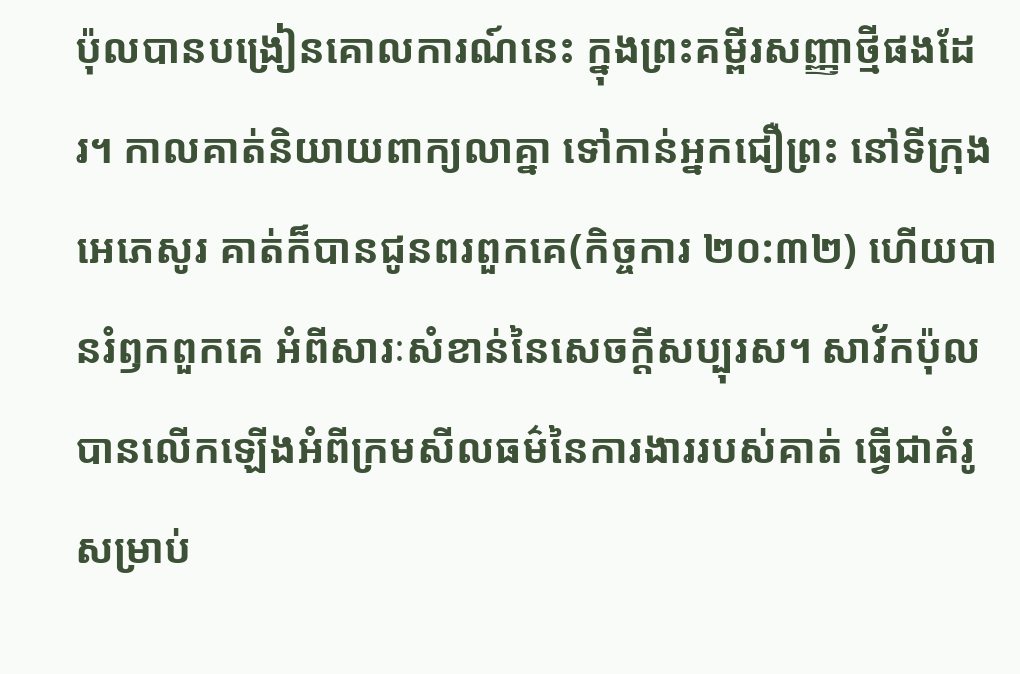ប៉ុលបានបង្រៀនគោលការណ៍នេះ ក្នុងព្រះគម្ពីរសញ្ញាថ្មីផងដែរ។ កាលគាត់និយាយពាក្យលាគ្នា ទៅកាន់អ្នកជឿព្រះ នៅទីក្រុងអេភេសូរ គាត់ក៏បានជូនពរពួកគេ(កិច្ចការ ២០:៣២) ហើយបានរំឭកពួកគេ អំពីសារៈសំខាន់នៃសេចក្តីសប្បុរស។ សាវ័កប៉ុលបានលើកឡើងអំពីក្រមសីលធម៌នៃការងាររបស់គាត់ ធ្វើជាគំរូសម្រាប់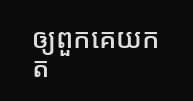ឲ្យពួកគេយកត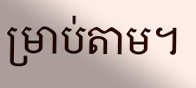ម្រាប់តាម។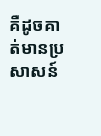គឺដូចគាត់មានប្រសាសន៍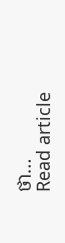ថា…
Read article